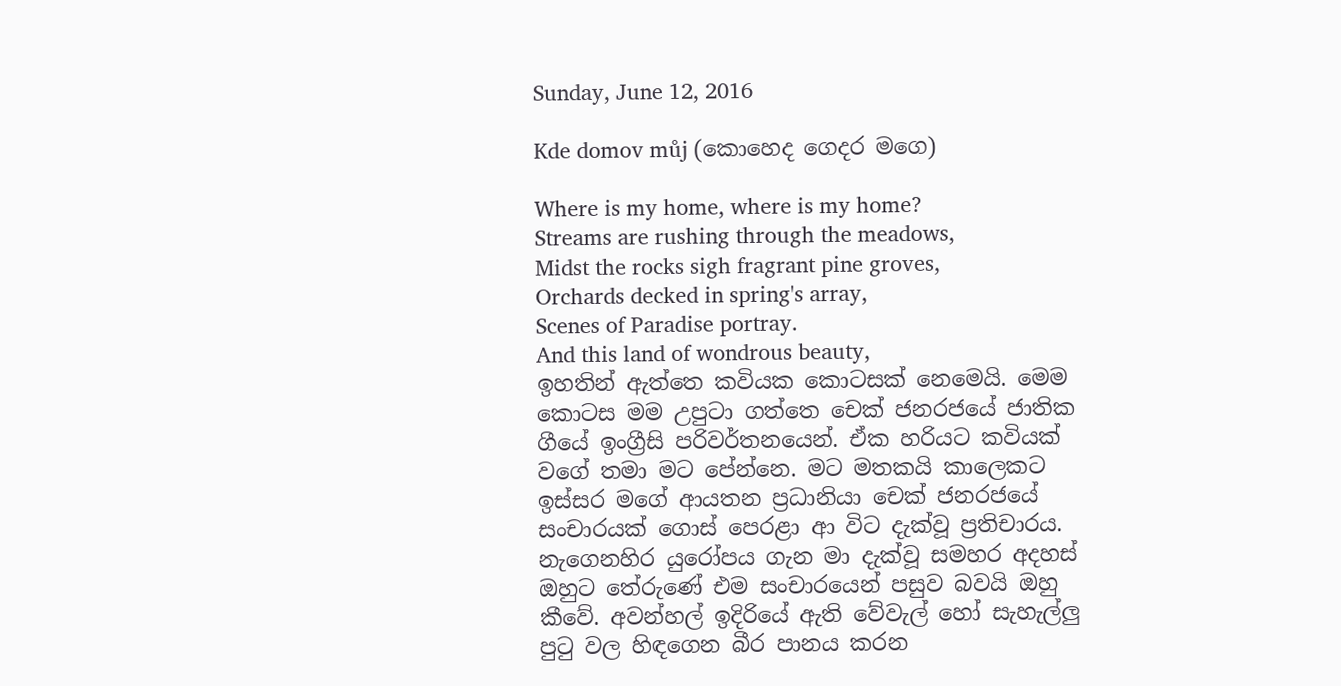Sunday, June 12, 2016

Kde domov můj (කොහෙද ගෙදර මගෙ)

Where is my home, where is my home?
Streams are rushing through the meadows,
Midst the rocks sigh fragrant pine groves,
Orchards decked in spring's array,
Scenes of Paradise portray.
And this land of wondrous beauty,
ඉහතින් ඇත්තෙ කවියක කොටසක් නෙමෙයි. මෙම කොටස මම උපුටා ගත්තෙ චෙක් ජනරජයේ ජාතික ගීයේ ඉංග්‍රීසි පරිවර්තනයෙන්. ඒක හරියට කවියක් වගේ තමා මට පේන්නෙ. මට මතකයි කාලෙකට ඉස්සර මගේ ආයතන ප්‍රධානියා චෙක් ජනරජයේ සංචාරයක් ගොස් පෙරළා ආ විට දැක්වූ ප්‍රතිචාරය. නැගෙනහිර යුරෝපය ගැන මා දැක්වූ සමහර අදහස් ඔහුට තේරුණේ එම සංචාරයෙන් පසුව බවයි ඔහු කීවේ. අවන්හල් ඉදිරියේ ඇති වේවැල් හෝ සැහැල්ලු පුටු වල හිඳගෙන බීර පානය කරන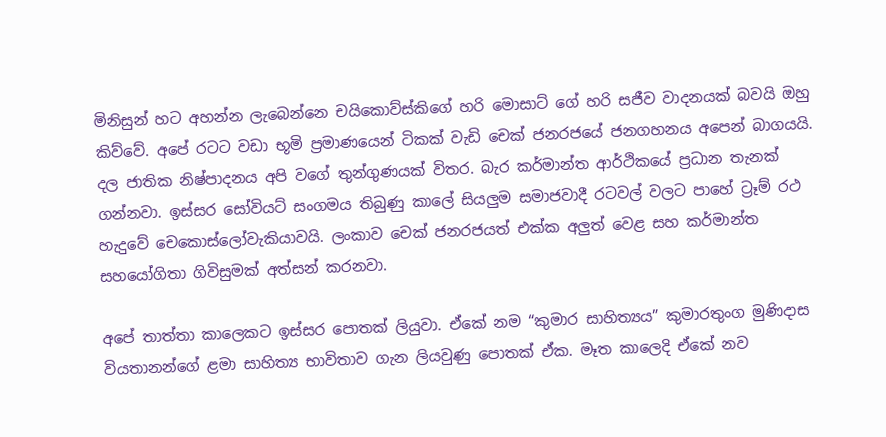මිනිසුන් හට අහන්න ලැබෙන්නෙ චයිකොව්ස්කිගේ හරි මොසාට් ගේ හරි සජීව වාදනයක් බවයි ඔහු කිව්වේ. අපේ රටට වඩා භූමි ප්‍රමාණයෙන් ටිකක් වැඩි චෙක් ජනරජයේ ජනගහනය අපෙන් බාගයයි. දල ජාතික නිෂ්පාදනය අපි වගේ තුන්ගුණයක් විතර. බැර කර්මාන්ත ආර්ථිකයේ ප්‍රධාන තැනක් ගන්නවා. ඉස්සර සෝවියට් සංගමය තිබුණු කාලේ සියලුම සමාජවාදී රටවල් වලට පාහේ ට්‍රෑම් රථ හැදුවේ චෙකොස්ලෝවැකියාවයි. ලංකාව චෙක් ජනරජයත් එක්ක අලුත් වෙළ සහ කර්මාන්ත සහයෝගිතා ගිවිසුමක් අත්සන් කරනවා.

අපේ තාත්තා කාලෙකට ඉස්සර පොතක් ලියුවා. ඒකේ නම “කුමාර සාහිත්‍යය” කුමාරතුංග මුණිදාස වියතානන්ගේ ළමා සාහිත්‍ය භාවිතාව ගැන ලියවුණු පොතක් ඒක. මෑත කාලෙදි ඒකේ නව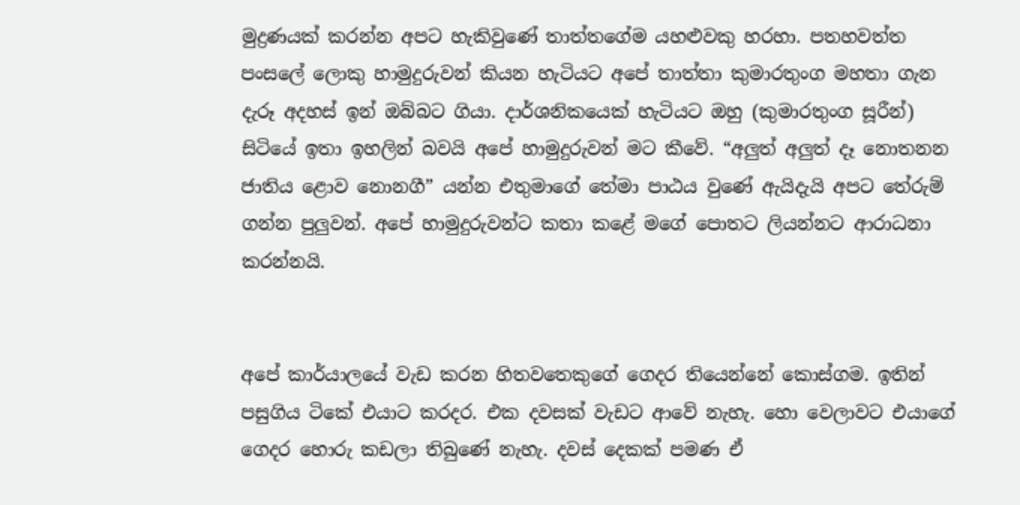මුද්‍රණයක් කරන්න අපට හැකිවුණේ තාත්තගේම යහළුවකු හරහා. පතහවත්ත පංසලේ ලොකු හාමුදුරුවන් කියන හැටියට අපේ තාත්තා කුමාරතුංග මහතා ගැන දැරූ අදහස් ඉන් ඔබ්බට ගියා. දාර්ශනිකයෙක් හැටියට ඔහු (කුමාරතුංග සූරීන්) සිටියේ ඉතා ඉහලින් බවයි අපේ හාමුදුරුවන් මට කීවේ. “අලුත් අලුත් දෑ නොතනන ජාතිය ළොව නොනගී” යන්න එතුමාගේ තේමා පාඨය වුණේ ඇයිදැයි අපට තේරුම් ගන්න පුලුවන්. අපේ හාමුදුරුවන්ට කතා කළේ මගේ පොතට ලියන්නට ආරාධනා කරන්නයි.


අපේ කාර්යාලයේ වැඩ කරන හිතවතෙකුගේ ගෙදර තියෙන්නේ කොස්ගම. ඉතින් පසුගිය ටිකේ එයාට කරදර. එක දවසක් වැඩට ආවේ නැහැ. හො වෙලාවට එයාගේ ගෙදර හොරු කඩලා තිබුණේ නැහැ. දවස් දෙකක් පමණ ඒ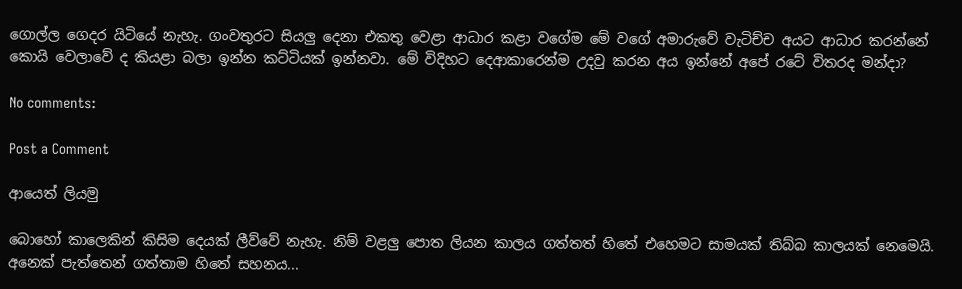ගොල්ල ගෙදර යිටියේ නැහැ. ගංවතුරට සියලු දෙනා එකතු වෙළා ආධාර කළා වගේම මේ වගේ අමාරුවේ වැටිච්ච අයට ආධාර කරන්නේ කොයි වෙලාවේ ද කියළා බලා ඉන්න කට්ටියක් ඉන්නවා. මේ විදිහට දෙආකාරෙන්ම උදවු කරන අය ඉන්නේ අපේ රටේ විතරද මන්දා?

No comments:

Post a Comment

ආයෙත් ලියමු

බොහෝ කාලෙකින් කිසිම දෙයක් ලීව්වේ නැහැ. නිම් වළලු පොත ලියන කාලය ගත්තත් හිතේ එහෙමට සාමයක් තිබ්බ කාලයක් නෙමෙයි. අනෙක් පැත්තෙන් ගත්තාම හිතේ සහනය...